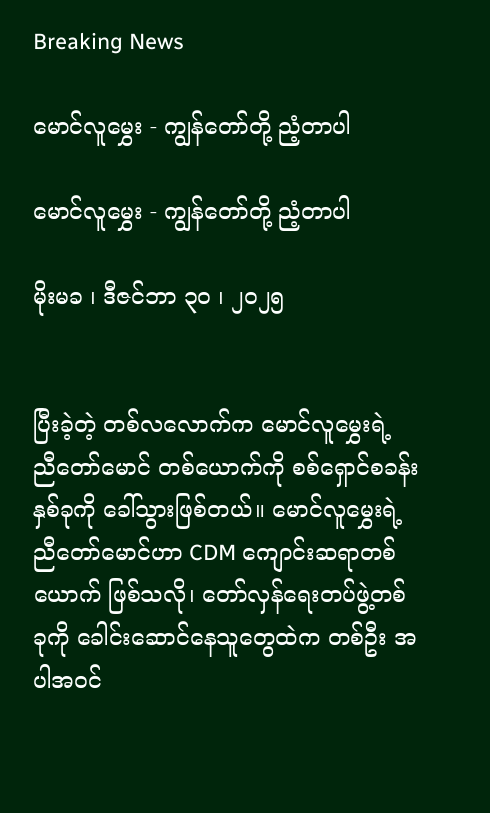Breaking News

မောင်လူမွှေး - ကျွန်တော်တို့ ညံ့တာပါ

မောင်လူမွှေး - ကျွန်တော်တို့ ညံ့တာပါ

မိုးမခ ၊ ဒီဇင်ဘာ ၃၀ ၊ ၂၀၂၅


ပြီးခဲ့တဲ့ တစ်လလောက်က မောင်လူမွှေးရဲ့ ညီတော်မောင် တစ်ယောက်ကို စစ်ရှောင်စခန်း နှစ်ခုကို ခေါ်သွားဖြစ်တယ်။ မောင်လူမွှေးရဲ့ ညီတော်မောင်ဟာ CDM ကျောင်းဆရာတစ်ယောက် ဖြစ်သလို၊ တော်လှန်ရေးတပ်ဖွဲ့တစ်ခုကို ခေါင်းဆောင်နေသူတွေထဲက တစ်ဦး အပါအဝင်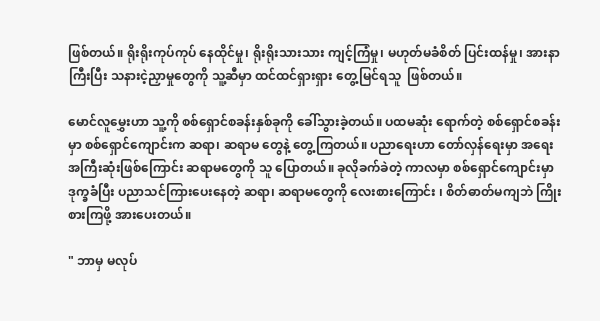ဖြစ်တယ်။ ရိုးရိုးကုပ်ကုပ် နေထိုင်မှု၊ ရိုးရိုးသားသား ကျင့်ကြံမှု၊ မဟုတ်မခံစိတ် ပြင်းထန်မှု၊ အားနာကြီးပြီး သနားငဲ့ညှာမှုတွေကို သူ့ဆီမှာ ထင်ထင်ရှားရှား တွေ့မြင်ရသူ  ဖြစ်တယ်။

မောင်လူမွှေးဟာ သူ့ကို စစ်ရှောင်စခန်းနှစ်ခုကို ခေါ်သွားခဲ့တယ်။ ပထမဆုံး ရောက်တဲ့ စစ်ရှောင်စခန်းမှာ စစ်ရှောင်ကျောင်းက ဆရာ၊ ဆရာမ တွေနဲ့ တွေ့ကြတယ်။ ပညာရေးဟာ တော်လှန်ရေးမှာ အရေးအကြီးဆုံးဖြစ်ကြောင်း ဆရာမတွေကို သူ ပြောတယ်။ ခုလိုခက်ခဲတဲ့ ကာလမှာ စစ်ရှောင်ကျောင်းမှာ ဒုက္ခခံပြီး ပညာသင်ကြားပေးနေတဲ့ ဆရာ၊ ဆရာမတွေကို လေးစားကြောင်း ၊ စိတ်ဓာတ်မကျဘဲ ကြိုးစားကြဖို့ အားပေးတယ်။

" ဘာမှ မလုပ်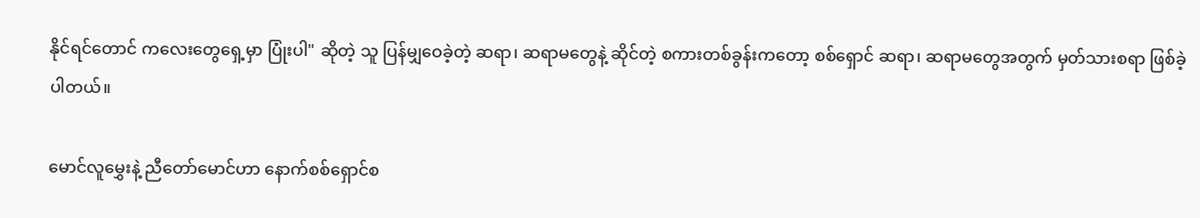နိုင်ရင်တောင် ကလေးတွေရှေ့မှာ ပြုံးပါ" ဆိုတဲ့ သူ ပြန်မျှဝေခဲ့တဲ့ ဆရာ၊ ဆရာမတွေနဲ့ ဆိုင်တဲ့ စကားတစ်ခွန်းကတော့ စစ်ရှောင် ဆရာ၊ ဆရာမတွေအတွက် မှတ်သားစရာ ဖြစ်ခဲ့ပါတယ်။

မောင်လူမွှေးနဲ့ ညီတော်မောင်ဟာ နောက်စစ်ရှောင်စ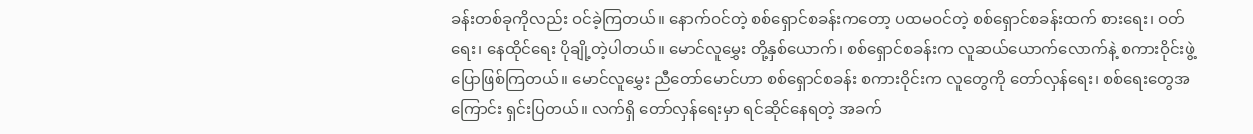ခန်းတစ်ခုကိုလည်း ဝင်ခဲ့ကြတယ်။ နောက်ဝင်တဲ့ စစ်ရှောင်စခန်းကတော့ ပထမဝင်တဲ့ စစ်ရှောင်စခန်းထက် စားရေး၊ ဝတ်ရေး၊ နေထိုင်ရေး ပိုချို့တဲ့ပါတယ်။ မောင်လူမွှေး တို့နှစ်ယောက်၊ စစ်ရှောင်စခန်းက လူဆယ်ယောက်လောက်နဲ့ စကားဝိုင်းဖွဲ့ ပြောဖြစ်ကြတယ်။ မောင်လူမွှေး ညီတော်မောင်ဟာ စစ်ရှောင်စခန်း စကားဝိုင်းက လူတွေကို တော်လှန်ရေး၊ စစ်ရေးတွေအကြောင်း ရှင်းပြတယ်။ လက်ရှိ တော်လှန်ရေးမှာ ရင်ဆိုင်နေရတဲ့ အခက်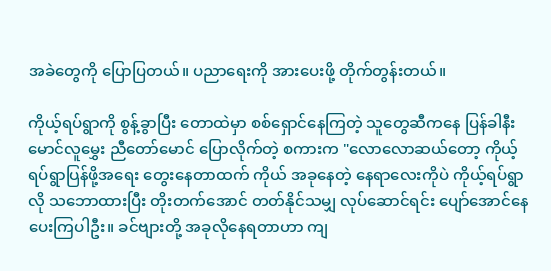အခဲတွေကို ပြောပြတယ်။ ပညာရေးကို အားပေးဖို့ တိုက်တွန်းတယ်။

ကိုယ့်ရပ်ရွာကို စွန့်ခွာပြီး တောထဲမှာ စစ်ရှောင်နေကြတဲ့ သူတွေဆီကနေ ပြန်ခါနီး မောင်လူမွှေး ညီတော်မောင် ပြောလိုက်တဲ့ စကားက "လောလောဆယ်တော့ ကိုယ့်ရပ်ရွာပြန်ဖို့အရေး တွေးနေတာထက် ကိုယ် အခုနေတဲ့ နေရာလေးကိုပဲ ကိုယ့်ရပ်ရွာလို သဘောထားပြီး တိုးတက်အောင် တတ်နိုင်သမျှ လုပ်ဆောင်ရင်း ပျော်အောင်နေပေးကြပါဦး။ ခင်ဗျားတို့ အခုလိုနေရတာဟာ ကျ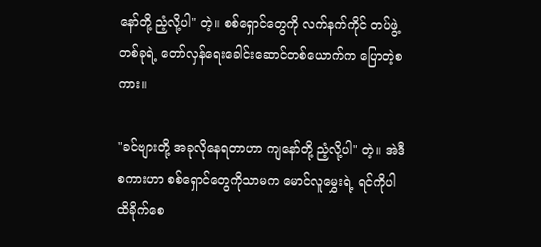နော်တို့ ညံ့လို့ပါ" တဲ့။ စစ်ရှောင်တွေကို လက်နက်ကိုင် တပ်ဖွဲ့တစ်ခုရဲ့ တော်လှန်ရေးခေါင်းဆောင်တစ်ယောက်က ပြောတဲ့စကား။

"ခင်ဗျားတို့ အခုလိုနေရတာဟာ ကျနော်တို့ ညံ့လို့ပါ" တဲ့။ အဲဒီစကားဟာ စစ်ရှောင်တွေကိုသာမက မောင်လူမွှေးရဲ့ ရင်ကိုပါ ထိခိုက်စေ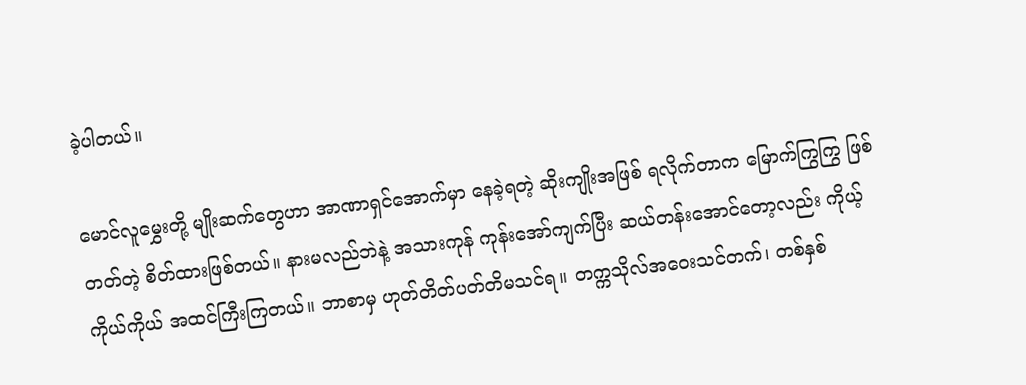ခဲ့ပါတယ်။

မောင်လူမွှေးတို့ မျိုးဆက်တွေဟာ အာဏာရှင်အောက်မှာ နေခဲ့ရတဲ့ ဆိုးကျိုးအဖြစ် ရလိုက်တာက မြောက်ကြွကြွ ဖြစ်တတ်တဲ့ စိတ်ထားဖြစ်တယ်။ နားမလည်ဘဲနဲ့ အသားကုန် ကုန်းအော်ကျက်ပြီး ဆယ်တန်းအောင်တော့လည်း ကိုယ့်ကိုယ်ကိုယ် အထင်ကြီးကြတယ်။ ဘာစာမှ ဟုတ်တိတ်ပတ်တိမသင်ရ။ တက္ကသိုလ်အဝေးသင်တက်၊ တစ်နှစ်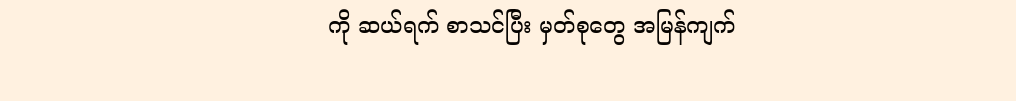ကို ဆယ်ရက် စာသင်ပြီး မှတ်စုတွေ အမြန်ကျက်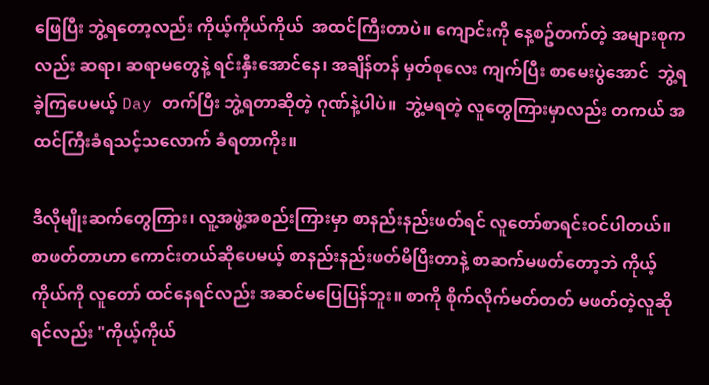ဖြေပြီး ဘွဲ့ရတော့လည်း ကိုယ့်ကိုယ်ကိုယ်  အထင်ကြီးတာပဲ။ ကျောင်းကို နေ့စဥ်တက်တဲ့ အများစုကလည်း ဆရာ၊ ဆရာမတွေနဲ့ ရင်းနှီးအောင်နေ၊ အချိန်တန် မှတ်စုလေး ကျက်ပြီး စာမေးပွဲအောင်  ဘွဲ့ရခဲ့ကြပေမယ့် Day တက်ပြီး ဘွဲ့ရတာဆိုတဲ့ ဂုဏ်နဲ့ပါပဲ။  ဘွဲ့မရတဲ့ လူတွေကြားမှာလည်း တကယ် အထင်ကြီးခံရသင့်သလောက် ခံရတာကိုး။

ဒီလိုမျိုးဆက်တွေကြား၊ လူ့အဖွဲ့အစည်းကြားမှာ စာနည်းနည်းဖတ်ရင် လူတော်စာရင်းဝင်ပါတယ်။ စာဖတ်တာဟာ ကောင်းတယ်ဆိုပေမယ့် စာနည်းနည်းဖတ်မိပြီးတာနဲ့ စာဆက်မဖတ်တော့ဘဲ ကိုယ့်ကိုယ်ကို လူတော် ထင်နေရင်လည်း အဆင်မပြေပြန်ဘူး။ စာကို စိုက်လိုက်မတ်တတ် မဖတ်တဲ့လူဆိုရင်လည်း "ကိုယ့်ကိုယ်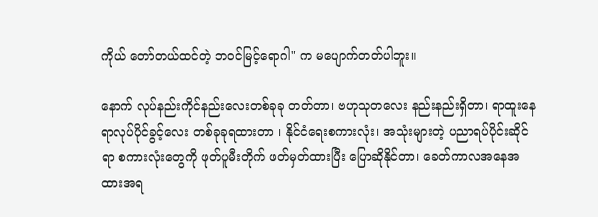ကိုယ် တော်တယ်ထင်တဲ့ ဘဝင်မြင့်ရောဂါ" က မပျောက်တတ်ပါဘူး။

နောက် လုပ်နည်းကိုင်နည်းလေးတစ်ခုခု တတ်တာ၊ ဗဟုသုတလေး နည်းနည်းရှိတာ၊ ရာထူးနေရာလုပ်ပိုင်ခွင့်လေး တစ်ခုခုရထားတာ ၊ နိုင်ငံရေးစကားလုံး၊ အသုံးများတဲ့ ပညာရပ်ပိုင်းဆိုင်ရာ စကားလုံးတွေကို ဖုတ်ပူမီးတိုက် ဖတ်မှတ်ထားပြီး ပြောဆိုနိုင်တာ၊ ခေတ်ကာလအနေအထားအရ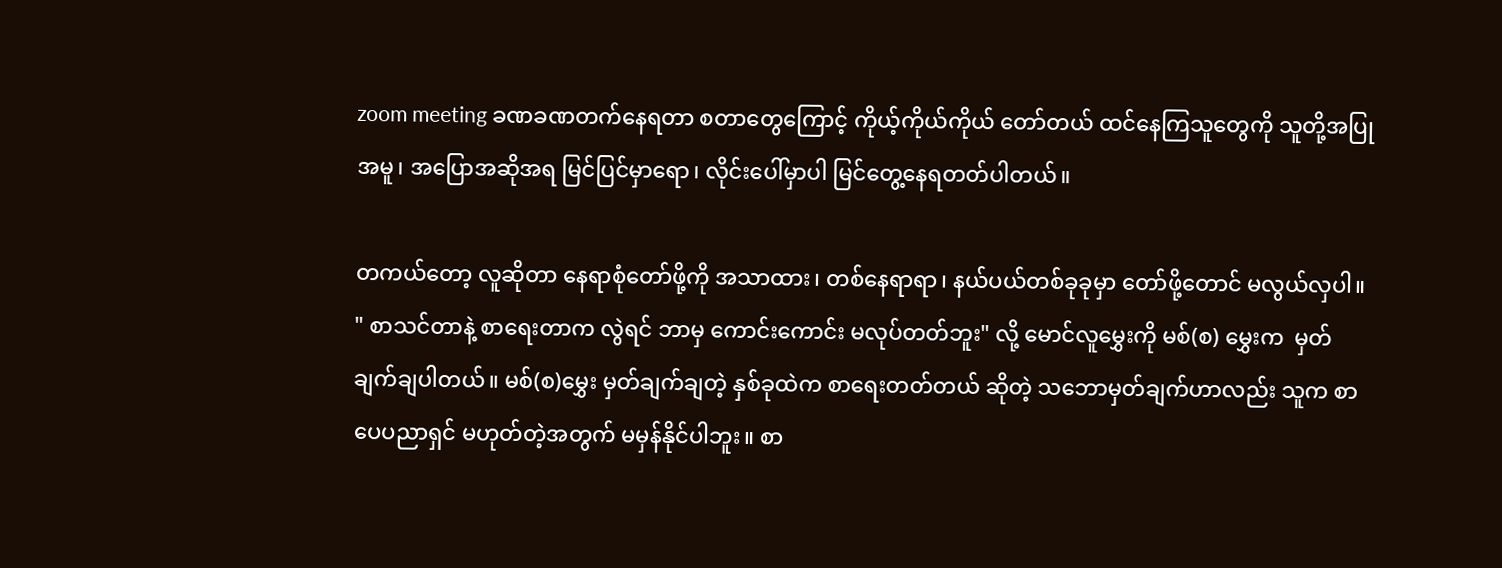zoom meeting ခဏခဏတက်နေရတာ စတာတွေကြောင့် ကိုယ့်ကိုယ်ကိုယ် တော်တယ် ထင်နေကြသူတွေကို သူတို့အပြုအမူ၊ အပြောအဆိုအရ မြင်ပြင်မှာရော၊ လိုင်းပေါ်မှာပါ မြင်တွေ့နေရတတ်ပါတယ်။

တကယ်တော့ လူဆိုတာ နေရာစုံတော်ဖို့ကို အသာထား၊ တစ်နေရာရာ၊ နယ်ပယ်တစ်ခုခုမှာ တော်ဖို့တောင် မလွယ်လှပါ။ " စာသင်တာနဲ့ စာရေးတာက လွဲရင် ဘာမှ ကောင်းကောင်း မလုပ်တတ်ဘူး" လို့ မောင်လူမွှေးကို မစ်(စ) မွှေးက  မှတ်ချက်ချပါတယ်။ မစ်(စ)မွှေး မှတ်ချက်ချတဲ့ နှစ်ခုထဲက စာရေးတတ်တယ် ဆိုတဲ့ သဘောမှတ်ချက်ဟာလည်း သူက စာပေပညာရှင် မဟုတ်တဲ့အတွက် မမှန်နိုင်ပါဘူး။ စာ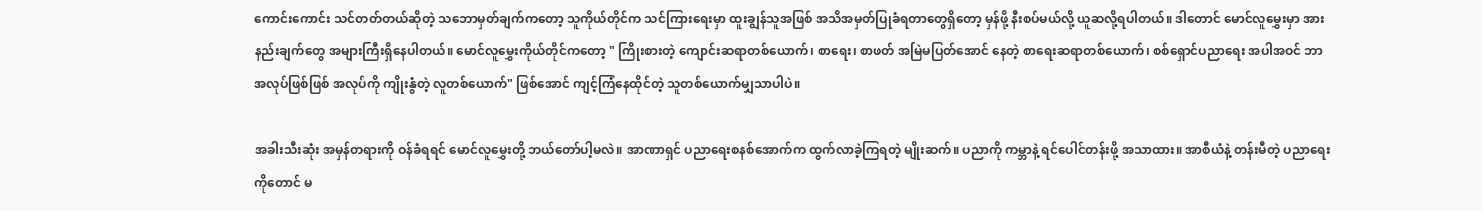ကောင်းကောင်း သင်တတ်တယ်ဆိုတဲ့ သဘောမှတ်ချက်ကတော့ သူကိုယ်တိုင်က သင်ကြားရေးမှာ ထူးချွန်သူအဖြစ် အသိအမှတ်ပြုခံရတာတွေရှိတော့ မှန်ဖို့ နီးစပ်မယ်လို့ ယူဆလို့ရပါတယ်။ ဒါတောင် မောင်လူမွှေးမှာ အားနည်းချက်တွေ အများကြီးရှိနေပါတယ်။ မောင်လူမွှေးကိုယ်တိုင်ကတော့ " ကြိုးစားတဲ့ ကျောင်းဆရာတစ်ယောက်၊ စာရေး၊ စာဖတ် အမြဲမပြတ်အောင် နေတဲ့ စာရေးဆရာတစ်ယောက်၊ စစ်ရှောင်ပညာရေး အပါအဝင် ဘာအလုပ်ဖြစ်ဖြစ် အလုပ်ကို ကျိုးနွံတဲ့ လူတစ်ယောက်" ဖြစ်အောင် ကျင့်ကြံနေထိုင်တဲ့ သူတစ်ယောက်မျှသာပါပဲ။

အခါးသီးဆုံး အမှန်တရားကို ဝန်ခံရရင် မောင်လူမွှေးတို့ ဘယ်တော်ပါ့မလဲ။ အာဏာရှင် ပညာရေးစနစ်အောက်က ထွက်လာခဲ့ကြရတဲ့ မျိုးဆက်။ ပညာကို ကမ္ဘာနဲ့ ရင်ပေါင်တန်းဖို့ အသာထား။ အာစီယံနဲ့ တန်းမီတဲ့ ပညာရေးကိုတောင် မ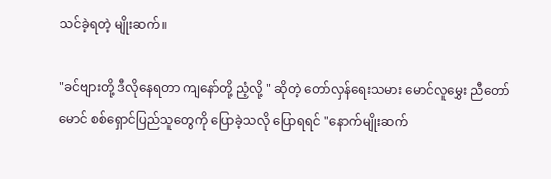သင်ခဲ့ရတဲ့ မျိုးဆက်။

"ခင်ဗျားတို့ ဒီလိုနေရတာ ကျနော်တို့ ညံ့လို့ " ဆိုတဲ့ တော်လှန်ရေးသမား မောင်လူမွှေး ညီတော်မောင် စစ်ရှောင်ပြည်သူတွေကို ပြောခဲ့သလို ပြောရရင် "နောက်မျိုးဆက်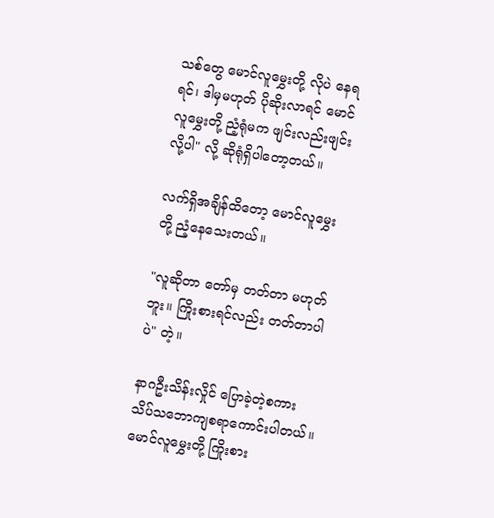သစ်တွေ မောင်လူမွှေးတို့ လိုပဲ နေရရင်၊ ဒါမှမဟုတ် ပိုဆိုးလာရင် မောင်လူမွှေးတို့ ညံ့ရုံမက ဖျင်းလည်းဖျင်းလို့ပါ" လို့ ဆိုရုံရှိပါတော့တယ်။

လက်ရှိအချိန်ထိတော့ မောင်လူမွှေးတို့ ညံ့နေသေးတယ်။

"လူဆိုတာ တော်မှ တတ်တာ မဟုတ်ဘူး။ ကြိုးစားရင်လည်း တတ်တာပါပဲ" တဲ့။

နာဂဦးသိန်းလှိုင် ပြောခဲ့တဲ့စကား သိပ်သဘောကျစရာကောင်းပါတယ်။ မောင်လူမွှေးတို့ ကြိုးစား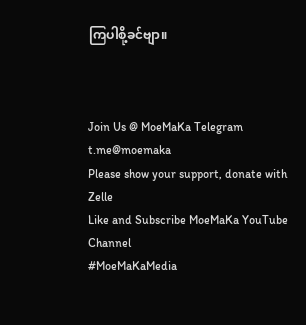ကြပါစို့ခင်ဗျာ။



Join Us @ MoeMaKa Telegram
t.me@moemaka
Please show your support, donate with Zelle
Like and Subscribe MoeMaKa YouTube Channel
#MoeMaKaMedia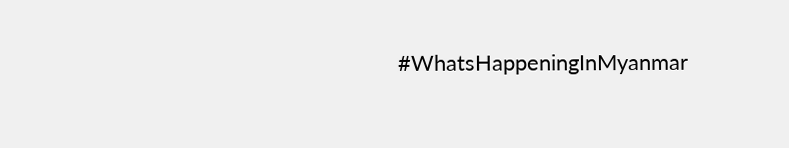#WhatsHappeningInMyanmar